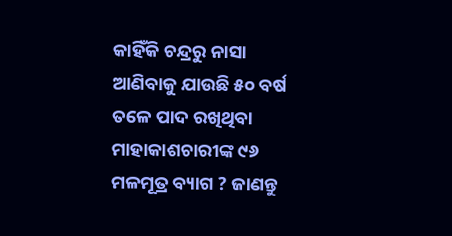କାହିଁକି ଚନ୍ଦ୍ରରୁ ନାସା ଆଣିବାକୁ ଯାଉଛି ୫୦ ବର୍ଷ ତଳେ ପାଦ ରଖିଥିବା ମାହାକାଶଚାରୀଙ୍କ ୯୬ ମଳମୂତ୍ର ବ୍ୟାଗ ? ଜାଣନ୍ତୁ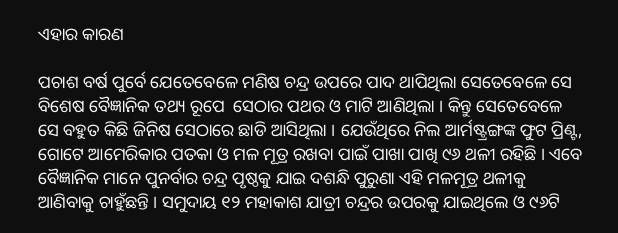ଏହାର କାରଣ

ପଚାଶ ବର୍ଷ ପୁର୍ବେ ଯେତେବେଳେ ମଣିଷ ଚନ୍ଦ୍ର ଉପରେ ପାଦ ଥାପିଥିଲା ସେତେବେଳେ ସେ ବିଶେଷ ବୈଜ୍ଞାନିକ ତଥ୍ୟ ରୂପେ  ସେଠାର ପଥର ଓ ମାଟି ଆଣିଥିଲା । କିନ୍ତୁ ସେତେବେଳେ ସେ ବହୁତ କିଛି ଜିନିଷ ସେଠାରେ ଛାଡି ଆସିଥିଲା । ଯେଉଁଥିରେ ନିଲ ଆର୍ମଷ୍ଟ୍ରଙ୍ଗଙ୍କ ଫୁଟ ପ୍ରିଣ୍ଟ, ଗୋଟେ ଆମେରିକାର ପତକା ଓ ମଳ ମୂତ୍ର ରଖବା ପାଇଁ ପାଖା ପାଖି ୯୬ ଥଳୀ ରହିଛି । ଏବେ ବୈଜ୍ଞାନିକ ମାନେ ପୁନର୍ବାର ଚନ୍ଦ୍ର ପୃଷ୍ଠକୁ ଯାଇ ଦଶନ୍ଧି ପୁରୁଣା ଏହି ମଳମୂତ୍ର ଥଳୀକୁ ଆଣିବାକୁ ଚାହୁଁଛନ୍ତି । ସମୁଦାୟ ୧୨ ମହାକାଶ ଯାତ୍ରୀ ଚନ୍ଦ୍ରର ଉପରକୁ ଯାଇଥିଲେ ଓ ୯୬ଟି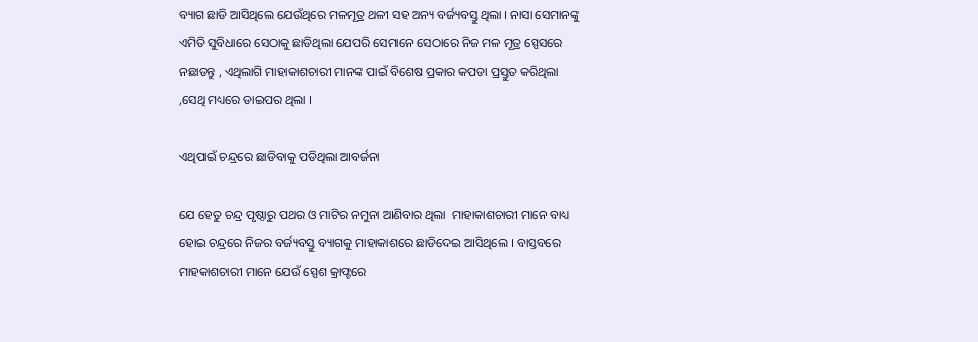ବ୍ୟାଗ ଛାଡି ଆସିଥିଲେ ଯେଉଁଥିରେ ମଳମୂତ୍ର ଥଳୀ ସହ ଅନ୍ୟ ବର୍ଜ୍ୟବସ୍ତୁ ଥିଲା । ନାସା ସେମାନଙ୍କୁ ଏମିତି ସୁବିଧାରେ ସେଠାକୁ ଛାଡିଥିଲା ଯେପରି ସେମାନେ ସେଠାରେ ନିଜ ମଳ ମୂତ୍ର ସ୍ପେସରେ ନଛାଡନ୍ତୁ , ଏଥିଲାଗି ମାହାକାଶଚାରୀ ମାନଙ୍କ ପାଇଁ ବିଶେଷ ପ୍ରକାର କପଡା ପ୍ରସ୍ତୁତ କରିଥିଲା ,ସେଥି ମଧ୍ୟରେ ଡାଇପର ଥିଲା ।

ଏଥିପାଇଁ ଚନ୍ଦ୍ରରେ ଛାଡିବାକୁ ପଡିଥିଲା ଆବର୍ଜନା

ଯେ ହେତୁ ଚନ୍ଦ୍ର ପୃଷ୍ଠାରୁ ପଥର ଓ ମାଟିର ନମୁନା ଆଣିବାର ଥିଲା  ମାହାକାଶଚାରୀ ମାନେ ବାଧ୍ୟ ହୋଇ ଚନ୍ଦ୍ରରେ ନିଜର ବର୍ଜ୍ୟବସ୍ତୁ ବ୍ୟାଗକୁ ମାହାକାଶରେ ଛାଡିଦେଇ ଆସିଥିଲେ । ବାସ୍ତବରେ ମାହକାଶଚାରୀ ମାନେ ଯେଉଁ ସ୍ପେଶ କ୍ରାଫ୍ଟରେ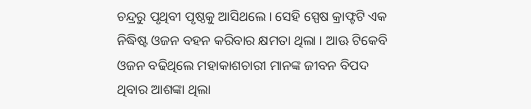ଚନ୍ଦ୍ରରୁ ପୃଥିବୀ ପୃଷ୍ଠକୁ ଆସିଥଲେ । ସେହି ସ୍ପେଷ କ୍ରାଫ୍ଟଟି ଏକ ନିଦ୍ଧିଷ୍ଟ ଓଜନ ବହନ କରିବାର କ୍ଷମତା ଥିଲା । ଆଊ ଟିକେବି ଓଜନ ବଢିଥିଲେ ମହାକାଶଚାରୀ ମାନଙ୍କ ଜୀବନ ବିପଦ ଥିବାର ଆଶଙ୍କା ଥିଲା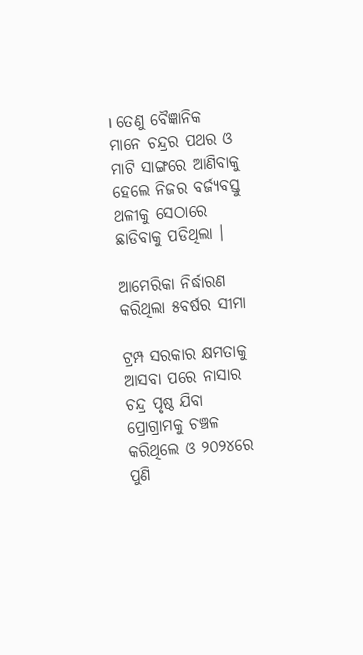। ତେଣୁ ବୈଜ୍ଞାନିକ ମାନେ ଚନ୍ଦ୍ରର ପଥର ଓ ମାଟି ସାଙ୍ଗରେ ଆଣିବାକୁ ହେଲେ ନିଜର ବର୍ଜ୍ୟବସ୍ତୁ ଥଳୀକୁ ସେଠାରେ ଛାଡିବାକୁ ପଡିଥିଲା ।

ଆମେରିକା ନିର୍ଦ୍ଧାରଣ କରିଥିଲା ୫ବର୍ଷର ସୀମା

ଟ୍ରମ୍ପ ସରକାର କ୍ଷମତାକୁ ଆସବା ପରେ ନାସାର ଚନ୍ଦ୍ର ପୃଷ୍ଠ ଯିବା  ପ୍ରୋଗ୍ରାମକୁ ଚଞ୍ଚଳ କରିଥିଲେ ଓ ୨୦୨୪ରେ ପୁଣି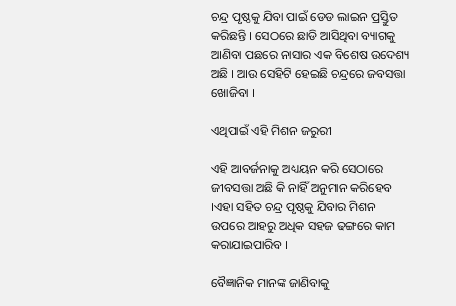ଚନ୍ଦ୍ର ପୃଷ୍ଠକୁ ଯିବା ପାଇଁ ଡେଡ ଲାଇନ ପ୍ରସ୍ତୁିତ କରିଛନ୍ତି । ସେଠରେ ଛାଡି ଆସିଥିବା ବ୍ୟାଗକୁ ଆଣିବା ପଛରେ ନାସାର ଏକ ବିଶେଷ ଉଦେଶ୍ୟ ଅଛି । ଆଉ ସେହିଟି ହେଇଛି ଚନ୍ଦ୍ରରେ ଜବସତ୍ତା ଖୋଜିବା ।

ଏଥିପାଇଁ ଏହି ମିଶନ ଜରୁରୀ

ଏହି ଆବର୍ଜନାକୁ ଅଧ୍ୟୟନ କରି ସେଠାରେ ଜୀବସତ୍ତା ଅଛି କି ନାହିଁ ଅନୁମାନ କରିହେବ ।ଏହା ସହିତ ଚନ୍ଦ୍ର ପୃଷ୍ଠକୁ ଯିବାର ମିଶନ ଉପରେ ଆହରୁ ଅଧିକ ସହଜ ଢଙ୍ଗରେ କାମ କରାଯାଇପାରିବ ।

ବୈଜ୍ଞାନିକ ମାନଙ୍କ ଜାଣିବାକୁ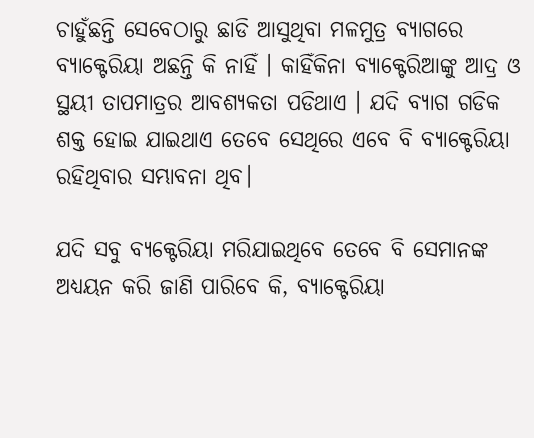ଚାହୁଁଛନ୍ତି ସେବେଠାରୁ ଛାଡି ଆସୁଥିବା ମଳମୁତ୍ର ବ୍ୟାଗରେ ବ୍ୟାକ୍ଟେରିୟା ଅଛନ୍ତି କି ନାହିଁ । କାହିଁକିନା ବ୍ୟାକ୍ଟେରିଆଙ୍କୁ ଆଦ୍ର ଓ ସ୍ଥୟୀ ତାପମାତ୍ରର ଆବଶ୍ୟକତା ପଡିଥାଏ । ଯଦି ବ୍ୟାଗ ଗଡିକ ଶକ୍ତ ହୋଇ ଯାଇଥାଏ ତେବେ ସେଥିରେ ଏବେ ବି ବ୍ୟାକ୍ଟେରିୟା ରହିଥିବାର ସମ୍ଭାବନା ଥିବ।

ଯଦି ସବୁ ବ୍ୟକ୍ଟେରିୟା ମରିଯାଇଥିବେ ତେବେ ବି ସେମାନଙ୍କ ଅଧ୍ୟୟନ କରି ଜାଣି ପାରିବେ କି, ବ୍ୟାକ୍ଟେରିୟା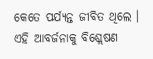କେତେ ପର୍ଯ୍ୟନ୍ତ ଜୀବିତ ଥିଲେ । ଏହି ଆବର୍ଜନାକୁ ବିଶ୍ଲେଷଣ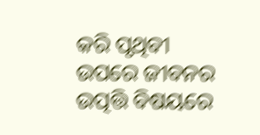କରି ପୃଥିବୀ ଉପରେ ଜୀବନର ଉତ୍ପତ୍ତି ବିଷୟରେ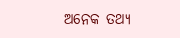ଅନେକ ତଥ୍ୟ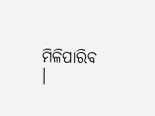ମିଳିପାରିବ ।